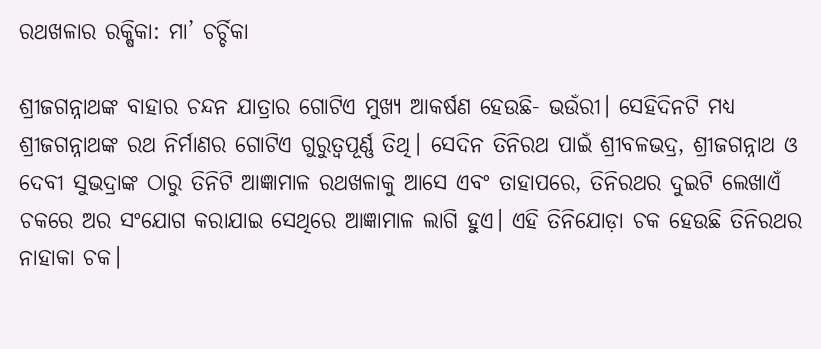ରଥଖଳାର ରକ୍ଷିକା: ମା’ ଚର୍ଚ୍ଚିକା

ଶ୍ରୀଜଗନ୍ନାଥଙ୍କ ବାହାର ଚନ୍ଦନ ଯାତ୍ରାର ଗୋଟିଏ ମୁଖ୍ୟ ଆକର୍ଷଣ ହେଉଛି- ଭଉଁରୀ। ସେହିଦିନଟି ମଧ୍ୟ ଶ୍ରୀଜଗନ୍ନାଥଙ୍କ ରଥ ନିର୍ମାଣର ଗୋଟିଏ ଗୁରୁତ୍ୱପୂର୍ଣ୍ଣ ତିଥି। ସେଦିନ ତିନିରଥ ପାଇଁ ଶ୍ରୀବଳଭଦ୍ର, ଶ୍ରୀଜଗନ୍ନାଥ ଓ ଦେବୀ ସୁଭଦ୍ରାଙ୍କ ଠାରୁ ତିନିଟି ଆଜ୍ଞାମାଳ ରଥଖଳାକୁ ଆସେ ଏବଂ ତାହାପରେ, ତିନିରଥର ଦୁଇଟି ଲେଖାଏଁ ଚକରେ ଅର ସଂଯୋଗ କରାଯାଇ ସେଥିରେ ଆଜ୍ଞାମାଳ ଲାଗି ହୁଏ। ଏହି ତିନିଯୋଡ଼ା ଚକ ହେଉଛି ତିନିରଥର ନାହାକା ଚକ।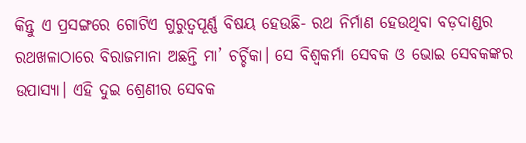କିନ୍ତୁ ଏ ପ୍ରସଙ୍ଗରେ ଗୋଟିଏ ଗୁରୁତ୍ୱପୂର୍ଣ୍ଣ ବିଷୟ ହେଉଛି- ରଥ ନିର୍ମାଣ ହେଉଥିବା ବଡ଼ଦାଣ୍ଡର ରଥଖଳାଠାରେ ବିରାଜମାନା ଅଛନ୍ତି ମା’ ଚର୍ଚ୍ଚିକା। ସେ ବିଶ୍ୱକର୍ମା ସେବକ ଓ ଭୋଇ ସେବକଙ୍କର ଉପାସ୍ୟା। ଏହି ଦୁଇ ଶ୍ରେଣୀର ସେବକ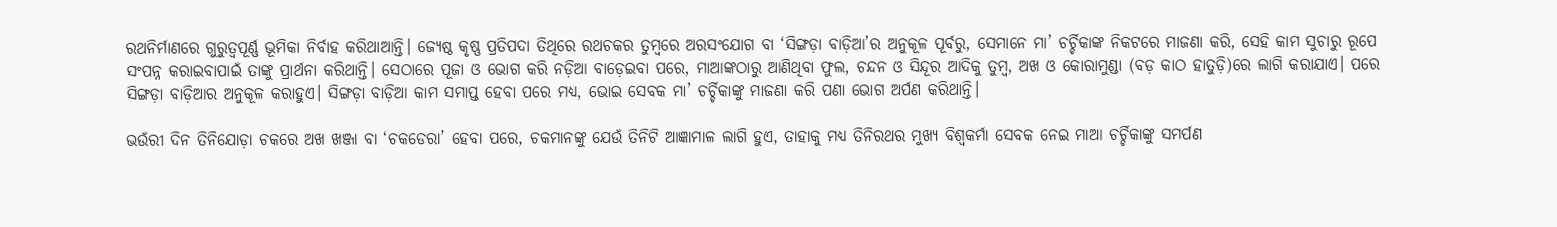ରଥନିର୍ମାଣରେ ଗୁରୁତ୍ୱପୂର୍ଣ୍ଣ ଭୂମିକା ନିର୍ବାହ କରିଥାଆନ୍ତି। ଜ୍ୟେଷ୍ଠ କୃଷ୍ଣ ପ୍ରତିପଦା ତିଥିରେ ରଥଚକର ତୁମ୍ବରେ ଅରସଂଯୋଗ ବା ‘ସିଙ୍ଗଡ଼ା ବାଡ଼ିଆ’ର ଅନୁକୂଳ ପୂର୍ବରୁ, ସେମାନେ ମା’ ଚର୍ଚ୍ଚିକାଙ୍କ ନିକଟରେ ମାଜଣା କରି, ସେହି କାମ ସୁଚାରୁ ରୂପେ ସଂପନ୍ନ କରାଇବାପାଇଁ ତାଙ୍କୁ ପ୍ରାର୍ଥନା କରିଥାନ୍ତି। ସେଠାରେ ପୂଜା ଓ ଭୋଗ କରି ନଡ଼ିଆ ବାଡ଼େଇବା ପରେ, ମାଆଙ୍କଠାରୁ ଆଣିଥିବା ଫୁଲ, ଚନ୍ଦନ ଓ ସିନ୍ଦୂର ଆଦିକୁ ତୁମ୍ବ, ଅଖ ଓ କୋରାମୁଣ୍ଡା (ବଡ଼ କାଠ ହାତୁଡ଼ି)ରେ ଲାଗି କରାଯାଏ। ପରେ ସିଙ୍ଗଡ଼ା ବାଡ଼ିଆର ଅନୁକୂଳ କରାହୁଏ। ସିଙ୍ଗଡ଼ା ବାଡ଼ିଆ କାମ ସମାପ୍ତ ହେବା ପରେ ମଧ୍ୟ, ଭୋଇ ସେବକ ମା’ ଚର୍ଚ୍ଚିକାଙ୍କୁ ମାଜଣା କରି ପଣା ଭୋଗ ଅର୍ପଣ କରିଥାନ୍ତି।

ଭଉଁରୀ ଦିନ ତିନିଯୋଡ଼ା ଚକରେ ଅଖ ଖଞ୍ଜା ବା ‘ଚକଡେରା’ ହେବା ପରେ, ଚକମାନଙ୍କୁ ଯେଉଁ ତିନିଟି ଆଜ୍ଞାମାଳ ଲାଗି ହୁଏ, ତାହାକୁ ମଧ୍ୟ ତିନିରଥର ମୁଖ୍ୟ ବିଶ୍ୱକର୍ମା ସେବକ ନେଇ ମାଆ ଚର୍ଚ୍ଚିକାଙ୍କୁ ସମର୍ପଣ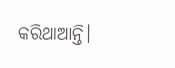କରିଥାଆନ୍ତି।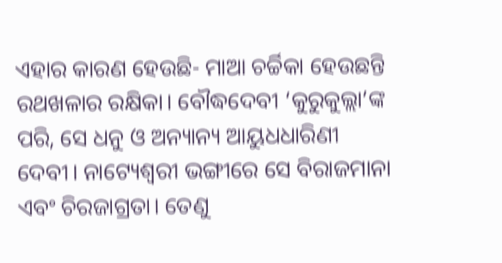ଏହାର କାରଣ ହେଉଛି- ମାଆ ଚର୍ଚ୍ଚିକା ହେଉଛନ୍ତି ରଥଖଳାର ରକ୍ଷିକା। ବୌଦ୍ଧଦେବୀ ‘କୁରୁକୁଲ୍ଲା’ଙ୍କ ପରି, ସେ ଧନୁ ଓ ଅନ୍ୟାନ୍ୟ ଆୟୁଧଧାରିଣୀ ଦେବୀ। ନାଟ୍ୟେଶ୍ୱରୀ ଭଙ୍ଗୀରେ ସେ ବିରାଜମାନା ଏବଂ ଚିରଜାଗ୍ରତା। ତେଣୁ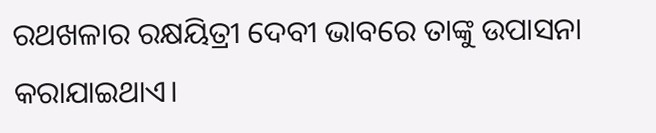ରଥଖଳାର ରକ୍ଷୟିତ୍ରୀ ଦେବୀ ଭାବରେ ତାଙ୍କୁ ଉପାସନା କରାଯାଇଥାଏ।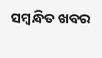ସମ୍ବନ୍ଧିତ ଖବର